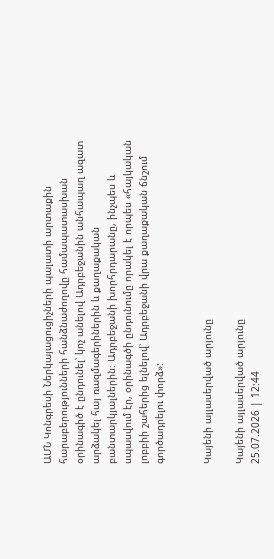ԱՄՆ Կոնգրեսի Ներկայացուցիչների պալատի արտաքին հարաբերությունների հանձնաժողովը համապատասխան օրինագիծ է ընդունել՝ կոչ անելով Ադրբեջանին անհապաղ ազատ արձակել հայ ռազմագերիներին և քաղաքական բանտարկյալներին։ Ադրբեջանի խորհրդարանը, ինչպես և սպասվում էր, օրինագծի ընդունումը որակել է որպես «հայկական լոբբիի շահերից ելնելով՝ Ադրբեջանի վրա քաղաքական ճնշում գործադրելու փորձ»:


Կայենի այլասերված արյունը

Կայենի այլասերված արյունը
25.07.2026 | 12:44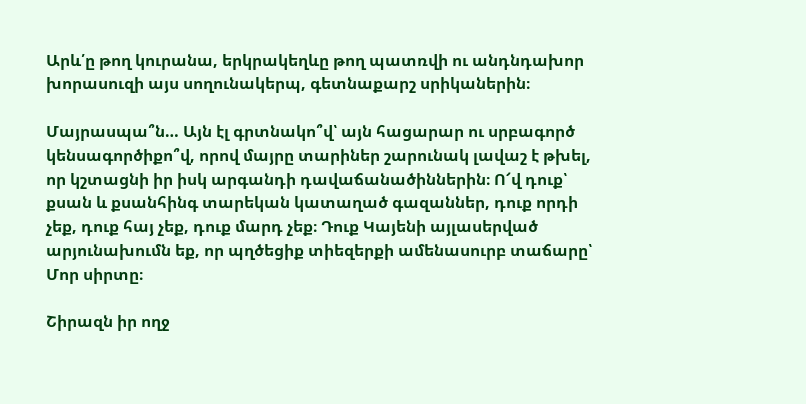Արև՛ը թող կուրանա, երկրակեղևը թող պատռվի ու անդնդախոր խորասուզի այս սողունակերպ, գետնաքարշ սրիկաներին։

Մայրասպա՞ն… Այն էլ գրտնակո՞վ՝ այն հացարար ու սրբագործ կենսագործիքո՞վ, որով մայրը տարիներ շարունակ լավաշ է թխել, որ կշտացնի իր իսկ արգանդի դավաճանածիններին։ Ո՜վ դուք՝ քսան և քսանհինգ տարեկան կատաղած գազաններ, դուք որդի չեք, դուք հայ չեք, դուք մարդ չեք։ Դուք Կայենի այլասերված արյունախումն եք, որ պղծեցիք տիեզերքի ամենասուրբ տաճարը՝ Մոր սիրտը։

Շիրազն իր ողջ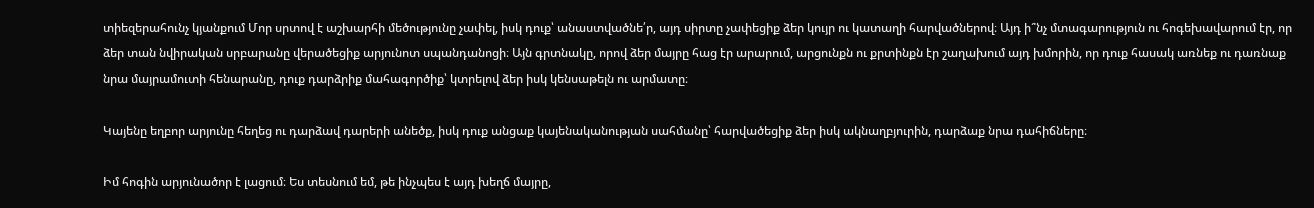տիեզերահունչ կյանքում Մոր սրտով է աշխարհի մեծությունը չափել, իսկ դուք՝ անաստվածնե՛ր, այդ սիրտը չափեցիք ձեր կույր ու կատաղի հարվածներով։ Այդ ի՞նչ մտագարություն ու հոգեխավարում էր, որ ձեր տան նվիրական սրբարանը վերածեցիք արյունոտ սպանդանոցի։ Այն գրտնակը, որով ձեր մայրը հաց էր արարում, արցունքն ու քրտինքն էր շաղախում այդ խմորին, որ դուք հասակ առնեք ու դառնաք նրա մայրամուտի հենարանը, դուք դարձրիք մահագործիք՝ կտրելով ձեր իսկ կենսաթելն ու արմատը։

Կայենը եղբոր արյունը հեղեց ու դարձավ դարերի անեծք, իսկ դուք անցաք կայենականության սահմանը՝ հարվածեցիք ձեր իսկ ակնաղբյուրին, դարձաք նրա դահիճները։

Իմ հոգին արյունածոր է լացում։ Ես տեսնում եմ, թե ինչպես է այդ խեղճ մայրը,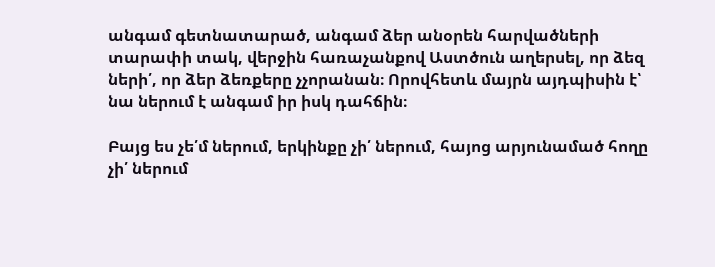անգամ գետնատարած, անգամ ձեր անօրեն հարվածների տարափի տակ, վերջին հառաչանքով Աստծուն աղերսել, որ ձեզ ների՛, որ ձեր ձեռքերը չչորանան։ Որովհետև մայրն այդպիսին է՝ նա ներում է անգամ իր իսկ դահճին։

Բայց ես չե՛մ ներում, երկինքը չի՛ ներում, հայոց արյունամած հողը չի՛ ներում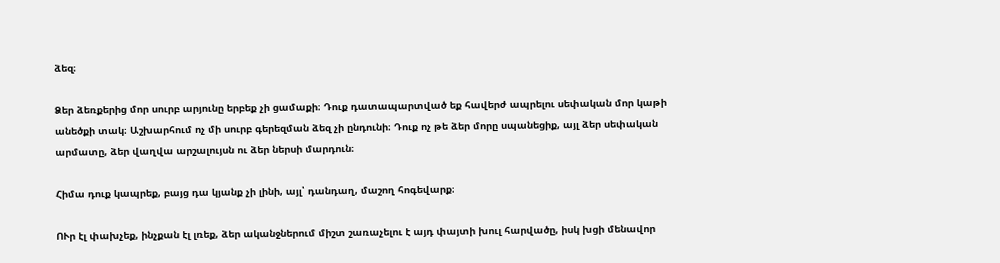ձեզ։

Ձեր ձեռքերից մոր սուրբ արյունը երբեք չի ցամաքի։ Դուք դատապարտված եք հավերժ ապրելու սեփական մոր կաթի անեծքի տակ։ Աշխարհում ոչ մի սուրբ գերեզման ձեզ չի ընդունի։ Դուք ոչ թե ձեր մորը սպանեցիք, այլ ձեր սեփական արմատը, ձեր վաղվա արշալույսն ու ձեր ներսի մարդուն։

Հիմա դուք կապրեք, բայց դա կյանք չի լինի, այլ՝ դանդաղ, մաշող հոգեվարք։

ՈՒր էլ փախչեք, ինչքան էլ լռեք, ձեր ականջներում միշտ շառաչելու է այդ փայտի խուլ հարվածը, իսկ խցի մենավոր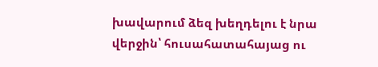խավարում ձեզ խեղդելու է նրա վերջին՝ հուսահատահայաց ու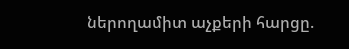ներողամիտ աչքերի հարցը.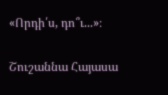«Որդի՛ս, դո՞ւ...»։

Շուշաննա Հայասա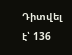Դիտվել է՝ 136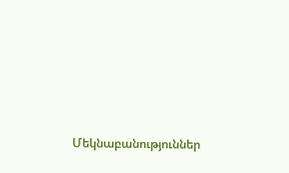Մեկնաբանություններ